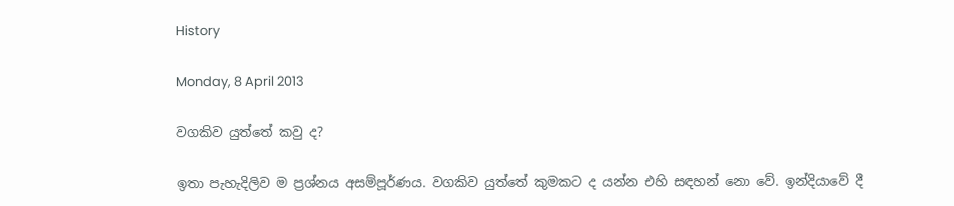History

Monday, 8 April 2013

වගකිව යුත්තේ කවු ද?

ඉතා පැහැදිලිව ම ප්‍රශ්නය අසම්පූර්ණය. වගකිව යුත්තේ කුමකට ද යන්න එහි සඳහන් නො වේ. ඉන්දියාවේ දී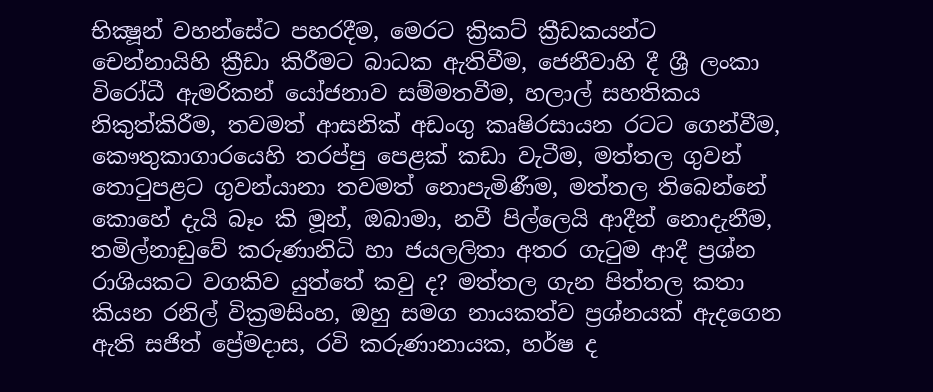භික්‍ෂූන් වහන්සේට පහරදීම, මෙරට ක්‍රිකට් ක්‍රීඩකයන්ට චෙන්නායිහි ක්‍රීඩා කිරීමට බාධක ඇතිවීම, ජෙනීවාහි දී ශ්‍රී ලංකා විරෝධී ඇමරිකන් යෝජනාව සම්මතවීම, හලාල් සහතිකය නිකුත්කිරීම, තවමත් ආසනික් අඩංගු කෘෂිරසායන රටට ගෙන්වීම, කෞතුකාගාරයෙහි තරප්පු පෙළක් කඩා වැටීම, මත්තල ගුවන් තොටුපළට ගුවන්යානා තවමත් නොපැමිණීම, මත්තල තිබෙන්නේ කොහේ දැයි බෑං කි මූන්, ඔබාමා, නවී පිල්ලෙයි ආදීන් නොදැනීම, තමිල්නාඩුවේ කරුණානිධි හා ජයලලිතා අතර ගැටුම ආදී ප්‍රශ්න රාශියකට වගකිව යුත්තේ කවු ද? මත්තල ගැන පිත්තල කතා කියන රනිල් වික්‍රමසිංහ, ඔහු සමග නායකත්ව ප්‍රශ්නයක් ඇදගෙන ඇති සජිත් ප්‍රේමදාස, රවි කරුණානායක, හර්ෂ ද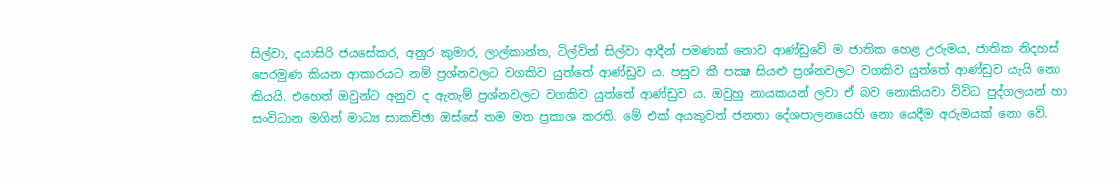සිල්වා, දයාසිරි ජයසේකර, අනුර කුමාර, ලාල්කාන්ත, ටිල්වින් සිල්වා ආදීන් පමණක් නොව ආණ්ඩුවේ ම ජාතික හෙළ උරුමය, ජාතික නිදහස් පෙරමුණ කියන ආකාරයට නම් ප්‍රශ්නවලට වගකිව යුත්තේ ආණ්ඩුව ය. පසුව කී පක්‍ෂ සියළු ප්‍රශ්නවලට වගකිව යුත්තේ ආණ්ඩුව යැයි නො කියයි. එහෙත් ඔවුන්ට අනුව ද ඇතැම් ප්‍රශ්නවලට වගකිව යුත්තේ ආණ්ඩුව ය. ඔවුහු නායකයන් ලවා ඒ බව නොකියවා විවිධ පුද්ගලයන් හා සංවිධාන මගින් මාධ්‍ය සාකච්ඡා ඔස්සේ තම මත ප්‍රකාශ කරති. මේ එක් අයකුවත් ජනතා දේශපාලනයෙහි නො යෙදීම අරුමයක් නො වේ.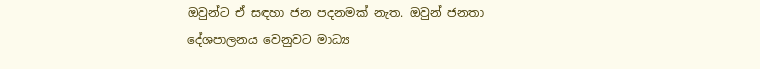ඔවුන්ට ඒ සඳහා ජන පදනමක් නැත. ඔවුන් ජනතා දේශපාලනය වෙනුවට මාධ්‍ය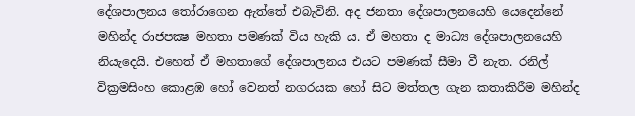දේශපාලනය තෝරාගෙන ඇත්තේ එබැවිනි. අද ජනතා දේශපාලනයෙහි යෙදෙන්නේ මහින්ද රාජපක්‍ෂ මහතා පමණක් විය හැකි ය. ඒ මහතා ද මාධ්‍ය දේශපාලනයෙහි නියැදෙයි. එහෙත් ඒ මහතාගේ දේශපාලනය එයට පමණක් සීමා වී නැත. රනිල් වික්‍රමසිංහ කොළඹ හෝ වෙනත් නගරයක හෝ සිට මත්තල ගැන කතාකිරීම මහින්ද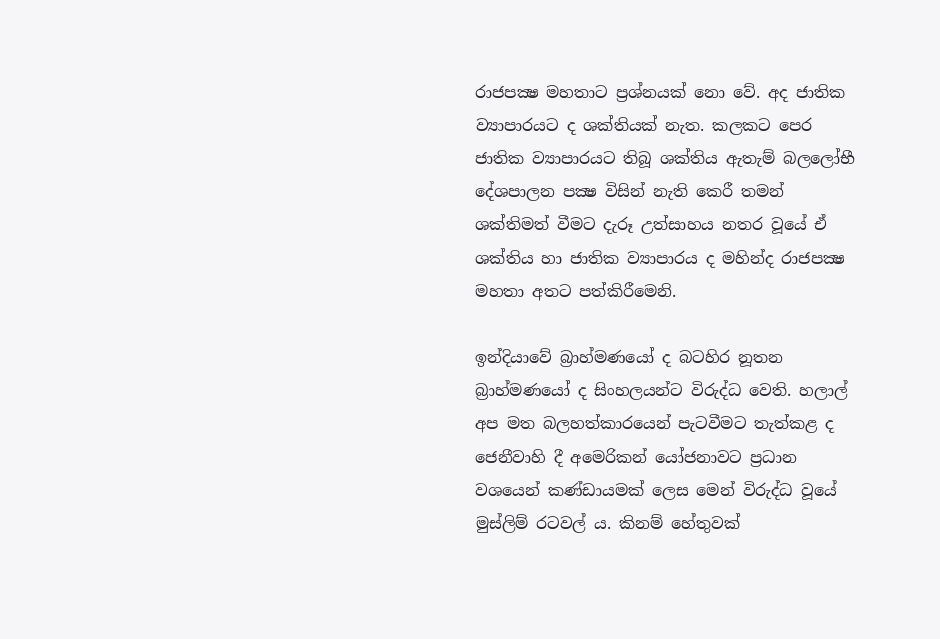රාජපක්‍ෂ මහතාට ප්‍රශ්නයක් නො වේ. අද ජාතික ව්‍යාපාරයට ද ශක්තියක් නැත. කලකට පෙර ජාතික ව්‍යාපාරයට තිබූ ශක්තිය ඇතැම් බලලෝභී දේශපාලන පක්‍ෂ විසින් නැති කෙරී තමන් ශක්තිමත් වීමට දැරූ උත්සාහය නතර වූයේ ඒ ශක්තිය හා ජාතික ව්‍යාපාරය ද මහින්ද රාජපක්‍ෂ මහතා අතට පත්කිරීමෙනි.

ඉන්දියාවේ බ්‍රාහ්මණයෝ ද බටහිර නූතන බ්‍රාහ්මණයෝ ද සිංහලයන්ට විරුද්ධ වෙති. හලාල් අප මත බලහත්කාරයෙන් පැටවීමට තැත්කළ ද ජෙනීවාහි දී අමෙරිකන් යෝජනාවට ප්‍රධාන වශයෙන් කණ්ඩායමක් ලෙස මෙන් විරුද්ධ වූයේ මුස්ලිම් රටවල් ය. කිනම් හේතුවක්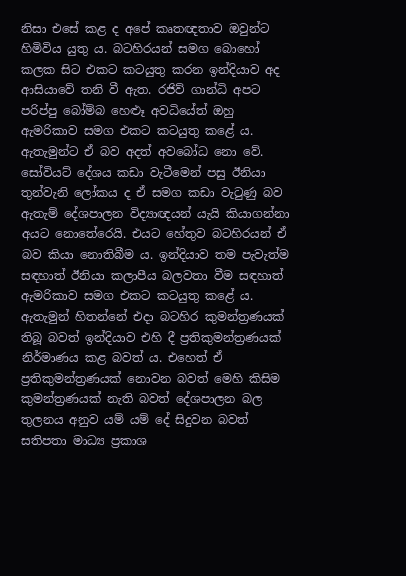නිසා එසේ කළ ද අපේ කෘතඥතාව ඔවුන්ට හිමිවිය යුතු ය. බටහිරයන් සමග බොහෝ කලක සිට එකට කටයුතු කරන ඉන්දියාව අද ආසියාවේ තනි වී ඇත. රජිව් ගාන්ධි අපට පරිප්පු බෝම්බ හෙළුෑ අවධියේත් ඔහු ඇමරිකාව සමග එකට කටයුතු කළේ ය. ඇතැමුන්ට ඒ බව අදත් අවබෝධ නො වේ. සෝවියට් දේශය කඩා වැටීමෙන් පසු ඊනියා තුන්වැනි ලෝකය ද ඒ සමග කඩා වැටුණු බව ඇතැම් දේශපාලන විද්‍යාඥයන් යැයි කියාගන්නා අයට නොතේරෙයි. එයට හේතුව බටහිරයන් ඒ බව කියා නොතිබීම ය. ඉන්දියාව තම පැවැත්ම සඳහාත් ඊනියා කලාපීය බලවතා වීම සඳහාත් ඇමරිකාව සමග එකට කටයුතු කළේ ය. ඇතැමුන් හිතන්නේ එදා බටහිර කුමන්ත්‍රණයක් තිබූ බවත් ඉන්දියාව එහි දී ප්‍රතිකුමන්ත්‍රණයක් නිර්මාණය කළ බවත් ය. එහෙත් ඒ ප්‍රතිකුමන්ත්‍රණයක් නොවන බවත් මෙහි කිසිම කුමන්ත්‍රණයක් නැති බවත් දේශපාලන බල තුලනය අනුව යම් යම් දේ සිදුවන බවත් සතිපතා මාධ්‍ය ප්‍රකාශ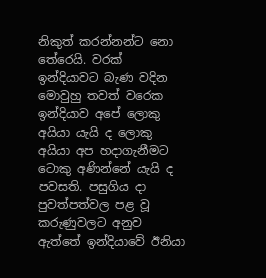නිකුත් කරන්නන්ට නො තේරෙයි. වරක් ඉන්දියාවට බැණ වදින මොවුහු තවත් වරෙක ඉන්දියාව අපේ ලොකු අයියා යැයි ද ලොකු අයියා අප හදාගැනීමට ටොකු අණින්නේ යැයි ද පවසති. පසුගිය දා පුවත්පත්වල පළ වූ කරුණුවලට අනුව ඇත්තේ ඉන්දියාවේ ඊනියා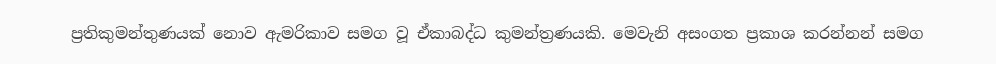ප්‍රතිකුමන්තුණයක් නොව ඇමරිකාව සමග වූ ඒකාබද්ධ කුමන්ත්‍රණයකි. මෙවැනි අසංගත ප්‍රකාශ කරන්නන් සමග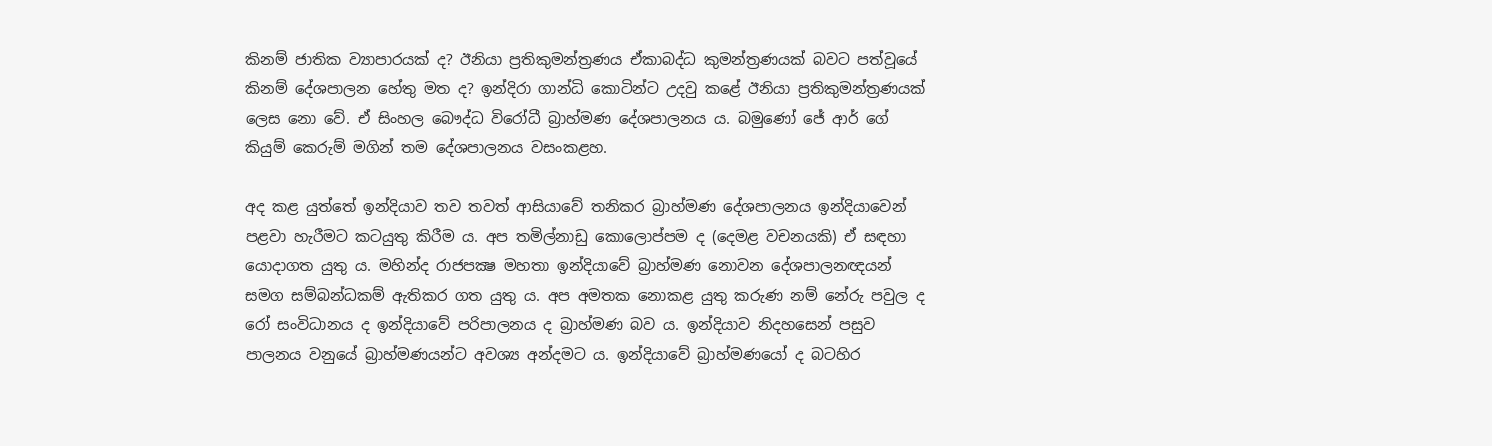කිනම් ජාතික ව්‍යාපාරයක් ද? ඊනියා ප්‍රතිකුමන්ත්‍රණය ඒකාබද්ධ කුමන්ත්‍රණයක් බවට පත්වූයේ කිනම් දේශපාලන හේතු මත ද? ඉන්දිරා ගාන්ධි කොටින්ට උදවු කළේ ඊනියා ප්‍රතිකුමන්ත්‍රණයක් ලෙස නො වේ. ඒ සිංහල බෞද්ධ විරෝධී බ්‍රාහ්මණ දේශපාලනය ය. බමුණෝ ජේ ආර් ගේ කියුම් කෙරුම් මගින් තම දේශපාලනය වසංකළහ.

අද කළ යුත්තේ ඉන්දියාව තව තවත් ආසියාවේ තනිකර බ්‍රාහ්මණ දේශපාලනය ඉන්දියාවෙන් පළවා හැරීමට කටයුතු කිරීම ය. අප තමිල්නාඩු කොලොප්පම ද (දෙමළ වචනයකි) ඒ සඳහා යොදාගත යුතු ය. මහින්ද රාජපක්‍ෂ මහතා ඉන්දියාවේ බ්‍රාහ්මණ නොවන දේශපාලනඥයන් සමග සම්බන්ධකම් ඇතිකර ගත යුතු ය. අප අමතක නොකළ යුතු කරුණ නම් නේරු පවුල ද රෝ සංවිධානය ද ඉන්දියාවේ පරිපාලනය ද බ්‍රාහ්මණ බව ය. ඉන්දියාව නිදහසෙන් පසුව පාලනය වනුයේ බ්‍රාහ්මණයන්ට අවශ්‍ය අන්දමට ය. ඉන්දියාවේ බ්‍රාහ්මණයෝ ද බටහිර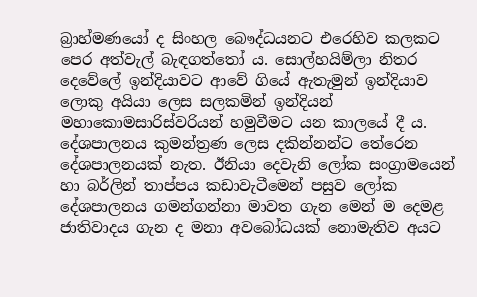බ්‍රාහ්මණයෝ ද සිංහල බෞද්ධයනට එරෙහිව කලකට පෙර අත්වැල් බැඳගත්තෝ ය. සොල්හයිම්ලා නිතර දෙවේලේ ඉන්දියාවට ආවේ ගියේ ඇතැමුන් ඉන්දියාව ලොකු අයියා ලෙස සලකමින් ඉන්දියන් මහාකොමසාරිස්වරියන් හමුවීමට යන කාලයේ දී ය. දේශපාලනය කුමන්ත්‍රණ ලෙස දකින්නන්ට තේරෙන දේශපාලනයක් නැත. ඊනියා දෙවැනි ලෝක සංග්‍රාමයෙන් හා බර්ලින් තාප්පය කඩාවැටීමෙන් පසුව ලෝක දේශපාලනය ගමන්ගන්නා මාවත ගැන මෙන් ම දෙමළ ජාතිවාදය ගැන ද මනා අවබෝධයක් නොමැතිව අයට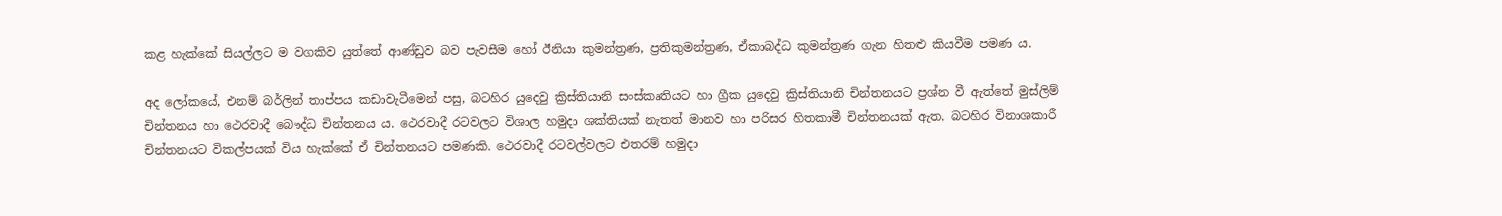කළ හැක්කේ සියල්ලට ම වගකිව යුත්තේ ආණ්ඩුව බව පැවසීම හෝ ඊනියා කුමන්ත්‍රණ, ප්‍රතිකුමන්ත්‍රණ, ඒකාබද්ධ කුමන්ත්‍රණ ගැන හිතළු කියවීම පමණ ය.

අද ලෝකයේ, එනම් බර්ලින් තාප්පය කඩාවැටීමෙන් පසු, බටහිර යුදෙවු ක්‍රිස්තියානි සංස්කෘතියට හා ග්‍රීක යුදෙවු ක්‍රිස්තියානි චින්තනයට ප්‍රශ්න වී ඇත්තේ මුස්ලිම් චින්තනය හා ථෙරවාදී බෞද්ධ චින්තනය ය. ථෙරවාදී රටවලට විශාල හමුදා ශක්තියක් නැතත් මානව හා පරිසර හිතකාමී චින්තනයක් ඇත. බටහිර විනාශකාරී චින්තනයට විකල්පයක් විය හැක්කේ ඒ චින්තනයට පමණකි. ථෙරවාදී රටවල්වලට එතරම් හමුදා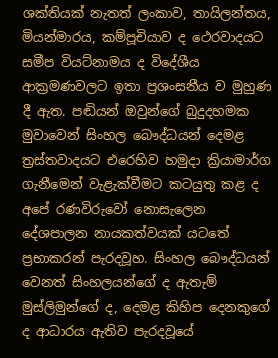ශක්තියක් නැතත් ලංකාව, තායිලන්තය, මියන්මාරය, කම්පූචියාව ද ථෙරවාදයට සමීප වියට්නාමය ද විදේශීය ආක්‍රමණවලට ඉතා ප්‍රශංසනීය ව මුහුණ දී ඇත. පඬියන් ඔවුන්ගේ බුදුදහමක මුවාවෙන් සිංහල බෞද්ධයන් දෙමළ ත්‍රස්තවාදයට එරෙහිව හමුදා ක්‍රියාමාර්ග ගැනීමෙන් වැළැක්වීමට කටයුතු කළ ද අපේ රණවිරුවෝ නොසැලෙන දේශපාලන නායකත්වයක් යටතේ ප්‍රභාකරන් පැරදවූහ. සිංහල බෞද්ධයන් වෙනත් සිංහලයන්ගේ ද ඇතැම් මුස්ලිමුන්ගේ ද, දෙමළ කිහිප දෙනකුගේ ද ආධාරය ඇතිව පැරදවූයේ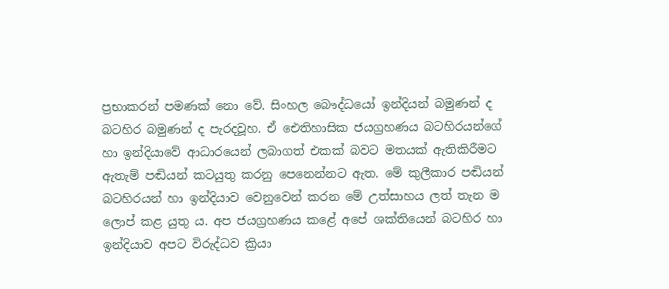ප්‍රභාකරන් පමණක් නො වේ. සිංහල බෞද්ධයෝ ඉන්දියන් බමුණන් ද බටහිර බමුණන් ද පැරදවූහ. ඒ ඓතිහාසික ජයග්‍රහණය බටහිරයන්ගේ හා ඉන්දියාවේ ආධාරයෙන් ලබාගත් එකක් බවට මතයක් ඇතිකිරීමට ඇතැම් පඬියන් කටයුතු කරනු පෙනෙන්නට ඇත. මේ කුලීකාර පඬියන් බටහිරයන් හා ඉන්දියාව වෙනුවෙන් කරන මේ උත්සාහය ලත් තැන ම ලොප් කළ යුතු ය. අප ජයග්‍රහණය කළේ අපේ ශක්තියෙන් බටහිර හා ඉන්දියාව අපට විරුද්ධව ක්‍රියා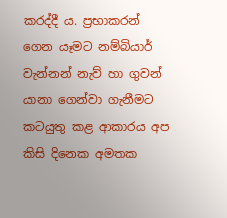කරද්දී ය. ප්‍රභාකරන් ගෙන යෑමට නම්බියාර් වැන්නන් නැව් හා ගුවන් යානා ගෙන්වා ගැනීමට කටයුතු කළ ආකාරය අප කිසි දිනෙක අමතක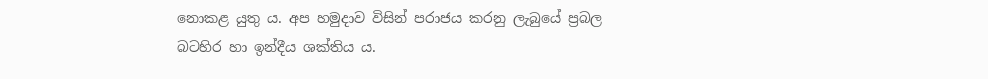නොකළ යුතු ය. අප හමුදාව විසින් පරාජය කරනු ලැබුයේ ප්‍රබල බටහිර හා ඉන්දීය ශක්තිය ය.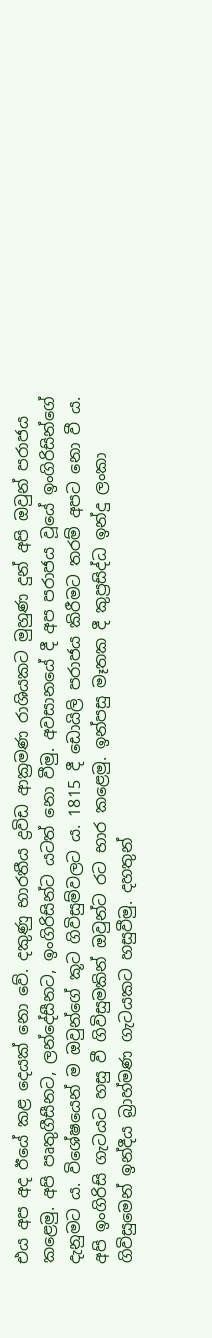එය අප අද ඊයේ කළ දෙයක් නො වේ. දකුණු භාරතීය ද්‍රවිඩ ආක්‍රමණ රාශියකට මුහුණ දුන් අපි ඔවුන් පරාජය කළෙමු. අපි පෘතුගීසීනට, ලන්දේසීනට, ඉංගිරිසින්ට යටත් නො වීමු. අවසානයේ දී අප පරාජය වූයේ ඉංගිරිසින්ගේ දැනුමට ය. විශේෂයෙන් ම ඔවුන්ගේ කූට ගිවිසුම්වලට ය. 1815 දී ඩොයිලි පරාජය කිරීමට තරම් අපට නො වී ය. අපි ඉංගිරිසි ගැටයට හසු වී ගිවිසුමකින් ඔවුන්ට රට භාර කළෙමු. ඉන්පසු මෑතක දී කුප්‍රසිද්ධ ඉන්දු ලංකා ගිවිසුමෙන් ඉන්දීය බ්‍රාහ්මණ ගැටයකට හසුවීමු. දහතුන්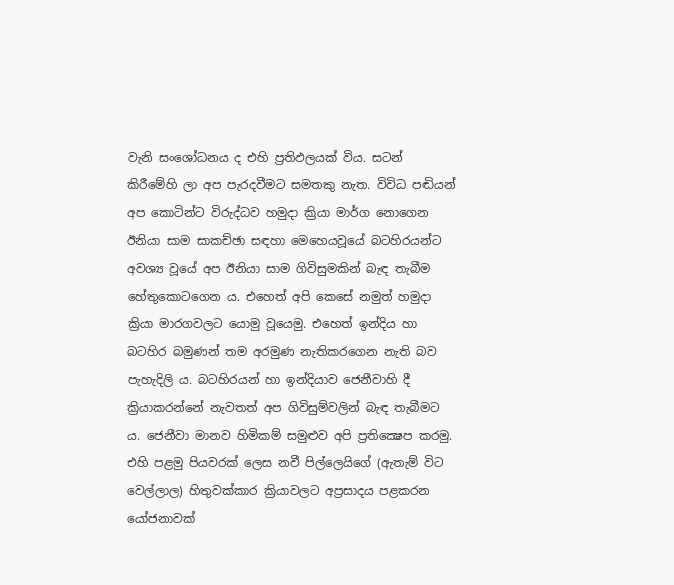වැනි සංශෝධනය ද එහි ප්‍රතිඵලයක් විය. සටන් කිරීමේහි ලා අප පැරදවීමට සමතකු නැත. විවිධ පඬියන් අප කොටින්ට විරුද්ධව හමුදා ක්‍රියා මාර්ග නොගෙන ඊනියා සාම සාකච්ඡා සඳහා මෙහෙයවූයේ බටහිරයන්ට අවශ්‍ය වූයේ අප ඊනියා සාම ගිවිසුමකින් බැඳ තැබීම හේතුකොටගෙන ය. එහෙත් අපි කෙසේ නමුත් හමුදා ක්‍රියා මාරගවලට යොමු වූයෙමු. එහෙත් ඉන්දිය හා බටහිර බමුණන් තම අරමුණ නැතිකරගෙන නැති බව පැහැදිලි ය. බටහිරයන් හා ඉන්දියාව ජෙනීවාහි දී ක්‍රියාකරන්නේ නැවතත් අප ගිවිසුම්වලින් බැඳ තැබීමට ය. ජෙනීවා මානව හිමිකම් සමුළුව අපි ප්‍රතික්‍ෂෙප කරමු. එහි පළමු පියවරක් ලෙස නවී පිල්ලෙයිගේ (ඇතැම් විට වෙල්ලාල) හිතුවක්කාර ක්‍රියාවලට අප්‍රසාදය පළකරන යෝජනාවක්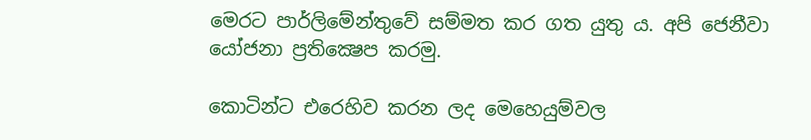මෙරට පාර්ලිමේන්තුවේ සම්මත කර ගත යුතු ය. අපි ජෙනීවා යෝජනා ප්‍රතික්‍ෂෙප කරමු.

කොටින්ට එරෙහිව කරන ලද මෙහෙයුම්වල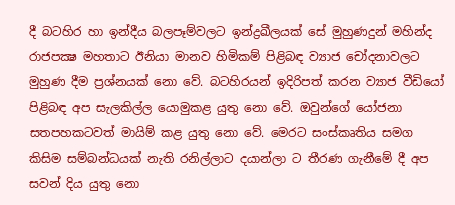දී බටහිර හා ඉන්දීය බලපෑම්වලට ඉන්ද්‍රඛීලයක් සේ මුහුණදුන් මහින්ද රාජපක්‍ෂ මහතාට ඊනියා මානව හිමිකම් පිළිබඳ ව්‍යාජ චෝදනාවලට මුහුණ දීම ප්‍රශ්නයක් නො වේ. බටහිරයන් ඉදිරිපත් කරන ව්‍යාජ වීඩියෝ පිළිබඳ අප සැලකිල්ල යොමුකළ යුතු නො වේ. ඔවුන්ගේ යෝජනා සතපහකටවත් මායිම් කළ යුතු නො වේ. මෙරට සංස්කෘතිය සමග කිසිම සම්බන්ධයක් නැති රනිල්ලාට දයාන්ලා ට තීරණ ගැනීමේ දී අප සවන් දිය යුතු නො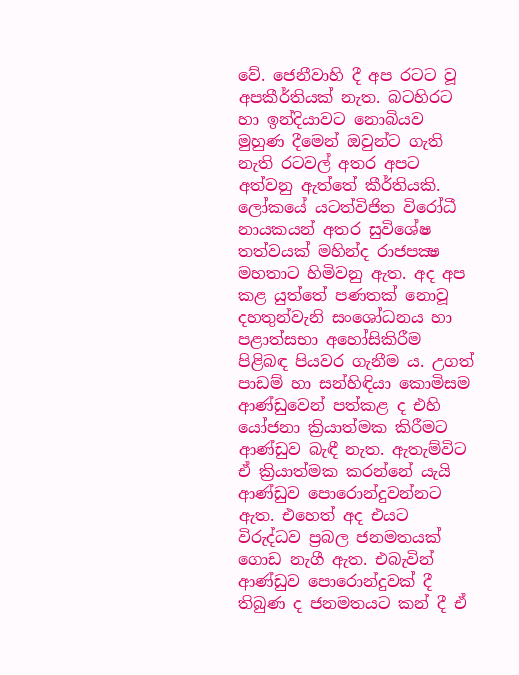වේ. ජෙනීවාහි දී අප රටට වූ අපකීර්තියක් නැත. බටහිරට හා ඉන්දියාවට නොබියව මුහුණ දීමෙන් ඔවුන්ට ගැති නැති රටවල් අතර අපට අත්වනු ඇත්තේ කීර්තියකි. ලෝකයේ යටත්විජිත විරෝධී නායකයන් අතර සුවිශේෂ තත්වයක් මහින්ද රාජපක්‍ෂ මහතාට හිමිවනු ඇත. අද අප කළ යුත්තේ පණතක් නොවූ දහතුන්වැනි සංශෝධනය හා පළාත්සභා අහෝසිකිරීම පිළිබඳ පියවර ගැනීම ය. උගත් පාඩම් හා සන්හිඳියා කොමිසම ආණ්ඩුවෙන් පත්කළ ද එහි යෝජනා ක්‍රියාත්මක කිරීමට ආණ්ඩුව බැඳී නැත. ඇතැම්විට ඒ ක්‍රියාත්මක කරන්නේ යැයි ආණ්ඩුව පොරොන්දුවන්නට ඇත. එහෙත් අද එයට විරුද්ධව ප්‍රබල ජනමතයක් ගොඩ නැගී ඇත. එබැවින් ආණ්ඩුව පොරොන්දුවක් දී තිබුණ ද ජනමතයට කන් දී ඒ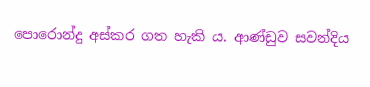පොරොන්දු අස්කර ගත හැකි ය. ආණ්ඩුව සවන්දිය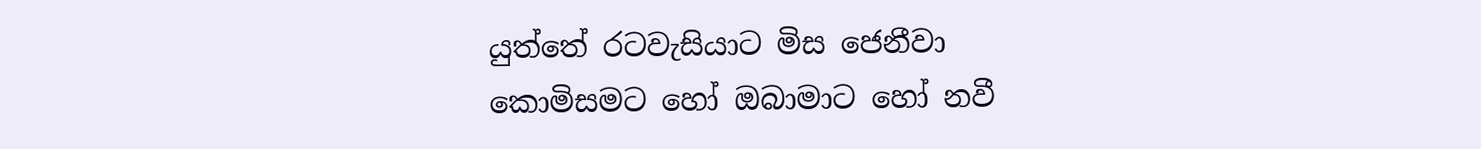යුත්තේ රටවැසියාට මිස ජෙනීවා කොමිසමට හෝ ඔබාමාට හෝ නවී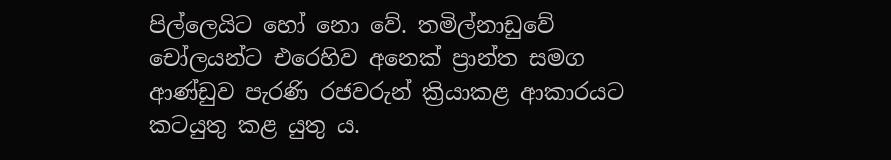පිල්ලෙයිට හෝ නො වේ. තමිල්නාඩුවේ චෝලයන්ට එරෙහිව අනෙක් ප්‍රාන්ත සමග ආණ්ඩුව පැරණි රජවරුන් ක්‍රියාකළ ආකාරයට කටයුතු කළ යුතු ය.